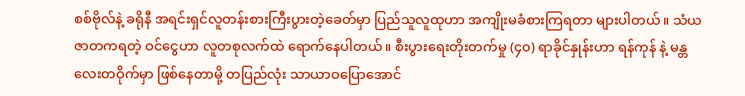စစ်ဗိုလ်နဲ့ ခရိုနီ အရင်းရှင်လူတန်းစားကြီးပွားတဲ့ခေတ်မှာ ပြည်သူလူထုဟာ အကျိုးမခံစားကြရတာ များပါတယ်။ သံယဇာတကရတဲ့ ဝင်ငွေဟာ လူတစုလက်ထဲ ရောက်နေပါတယ်။ စီးပွားရေးတိုးတက်မှု (၄၀) ရာခိုင်နှုန်းဟာ ရန်ကုန် နဲ့ မန္တလေးတဝိုက်မှာ ဖြစ်နေတာမို့ တပြည်လုံး သာယာဝပြောအောင်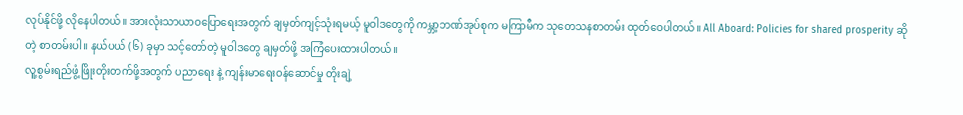လုပ်နိုင်ဖို့ လိုနေပါတယ်။ အားလုံးသာယာဝပြောရေးအတွက် ချမှတ်ကျင့်သုံးရမယ့် မူဝါဒတွေကို ကမ္ဘာ့ဘဏ်အုပ်စုက မကြာမီက သုတေသနစာတမ်း ထုတ်ဝေပါတယ်။ All Aboard: Policies for shared prosperity ဆိုတဲ့ စာတမ်းပါ။ နယ်ပယ် (၆) ခုမှာ သင့်တော်တဲ့ မူဝါဒတွေ ချမှတ်ဖို့ အကြံပေးထားပါတယ်။
လူ့စွမ်းရည်ဖွံ့ဖြိုးတိုးတက်ဖို့အတွက် ပညာရေး နဲ့ ကျန်းမာရေးဝန်ဆောင်မှု တိုးချဲ့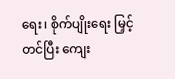ရေး၊ စိုက်ပျိုးရေး မြှင့်တင်ပြီး ကျေး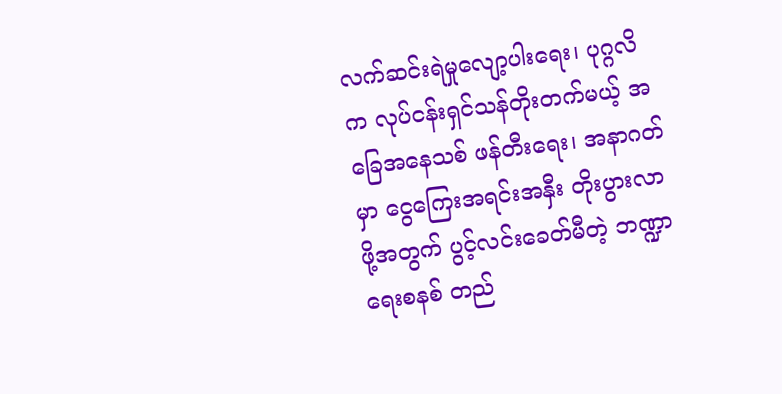လက်ဆင်းရဲမှုလျော့ပါးရေး၊ ပုဂ္ဂလိက လုပ်ငန်းရှင်သန်တိုးတက်မယ့် အခြေအနေသစ် ဖန်တီးရေး၊ အနာဂတ်မှာ ငွေကြေးအရင်းအနှီး တိုးပွားလာဖို့အတွက် ပွင့်လင်းခေတ်မီတဲ့ ဘဏ္ဍာရေးစနစ် တည်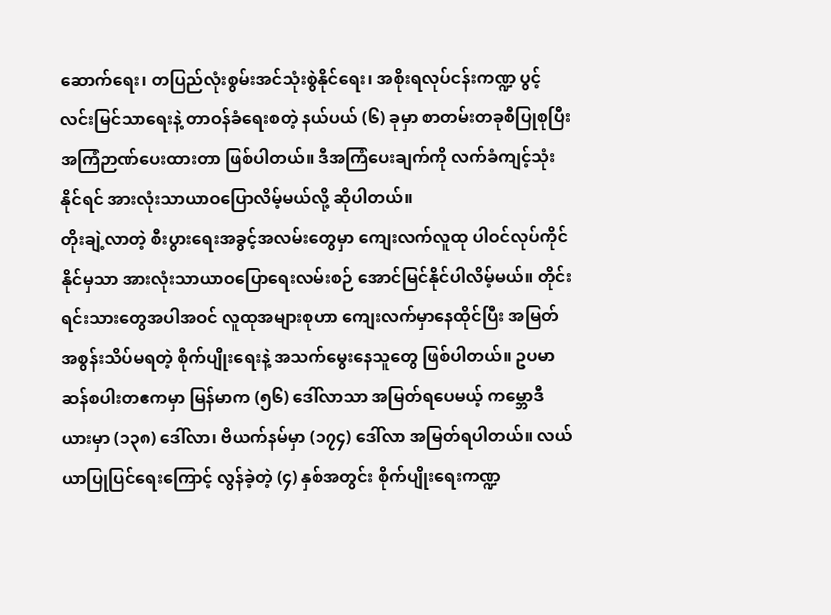ဆောက်ရေး၊ တပြည်လုံးစွမ်းအင်သုံးစွဲနိုင်ရေး၊ အစိုးရလုပ်ငန်းကဏ္ဍ ပွင့်လင်းမြင်သာရေးနဲ့ တာဝန်ခံရေးစတဲ့ နယ်ပယ် (၆) ခုမှာ စာတမ်းတခုစီပြုစုပြီး အကြံဉာဏ်ပေးထားတာ ဖြစ်ပါတယ်။ ဒီအကြံပေးချက်ကို လက်ခံကျင့်သုံးနိုင်ရင် အားလုံးသာယာဝပြောလိမ့်မယ်လို့ ဆိုပါတယ်။
တိုးချဲ့လာတဲ့ စီးပွားရေးအခွင့်အလမ်းတွေမှာ ကျေးလက်လူထု ပါဝင်လုပ်ကိုင်နိုင်မှသာ အားလုံးသာယာဝပြောရေးလမ်းစဉ် အောင်မြင်နိုင်ပါလိမ့်မယ်။ တိုင်းရင်းသားတွေအပါအဝင် လူထုအများစုဟာ ကျေးလက်မှာနေထိုင်ပြီး အမြတ်အစွန်းသိပ်မရတဲ့ စိုက်ပျိုးရေးနဲ့ အသက်မွေးနေသူတွေ ဖြစ်ပါတယ်။ ဥပမာ ဆန်စပါးတဧကမှာ မြန်မာက (၅၆) ဒေါ်လာသာ အမြတ်ရပေမယ့် ကမ္ဘောဒီယားမှာ (၁၃၈) ဒေါ်လာ၊ ဗိယက်နမ်မှာ (၁၇၄) ဒေါ်လာ အမြတ်ရပါတယ်။ လယ်ယာပြုပြင်ရေးကြောင့် လွန်ခဲ့တဲ့ (၄) နှစ်အတွင်း စိုက်ပျိုးရေးကဏ္ဍ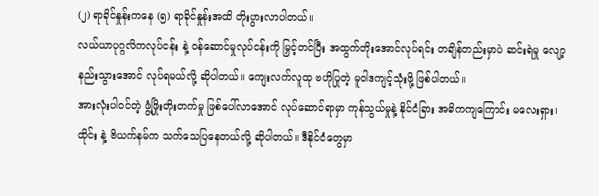(၂) ရာခိုင်နှုန်းကနေ (၅) ရာခိုင်နှုန်းအထိ တိုးပွားလာပါတယ်။
လယ်ယာပုဂ္ဂလိကလုပ်ငန်း နဲ့ ဝန်ဆောင်မှုလုပ်ငန်းကို မြှင့်တင်ပြီး အထွက်တိုးအောင်လုပ်ရင်း တချိန်တည်းမှာပဲ ဆင်းရဲမှု လျော့နည်းသွားအောင် လုပ်ရမယ်လို့ ဆိုပါတယ်။ ကျေးလက်လူထု ဗဟိုပြုတဲ့ မူဝါဒကျင့်သုံးဖို့ ဖြစ်ပါတယ်။
အားလုံးပါဝင်တဲ့ ဖွံ့ဖြိုးတိုးတက်မှု ဖြစ်ပေါ်လာအောင် လုပ်ဆောင်ရာမှာ ကုန်သွယ်မှုနဲ့ နိုင်ငံခြား အဓိကကျကြောင်း မလေးရှား၊ ထိုင်း နဲ့ ဗိယက်နမ်က သက်သေပြနေတယ်လို့ ဆိုပါတယ်။ ဒီနိုင်ငံတွေမှာ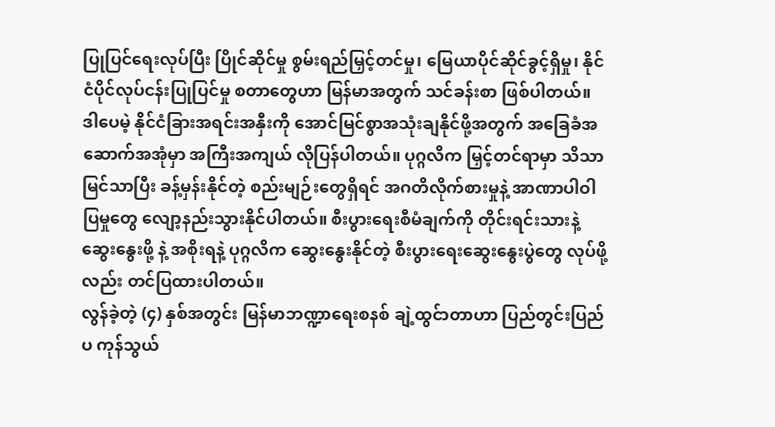ပြုပြင်ရေးလုပ်ပြီး ပြိုင်ဆိုင်မှု စွမ်းရည်မြှင့်တင်မှု၊ မြေယာပိုင်ဆိုင်ခွင့်ရှိမှု၊ နိုင်ငံပိုင်လုပ်ငန်းပြုပြင်မှု စတာတွေဟာ မြန်မာအတွက် သင်ခန်းစာ ဖြစ်ပါတယ်။
ဒါပေမဲ့ နိုင်ငံခြားအရင်းအနှီးကို အောင်မြင်စွာအသုံးချနိုင်ဖို့အတွက် အခြေခံအဆောက်အအုံမှာ အကြီးအကျယ် လိုပြန်ပါတယ်။ ပုဂ္ဂလိက မြှင့်တင်ရာမှာ သိသာမြင်သာပြီး ခန့်မှန်းနိုင်တဲ့ စည်းမျဉ်းတွေရှိရင် အဂတိလိုက်စားမှုနဲ့ အာဏာပါဝါပြမှုတွေ လျော့နည်းသွားနိုင်ပါတယ်။ စီးပွားရေးစီမံချက်ကို တိုင်းရင်းသားနဲ့ ဆွေးနွေးဖို့ နဲ့ အစိုးရနဲ့ ပုဂ္ဂလိက ဆွေးနွေးနိုင်တဲ့ စီးပွားရေးဆွေးနွေးပွဲတွေ လုပ်ဖို့လည်း တင်ပြထားပါတယ်။
လွန်ခဲ့တဲ့ (၄) နှစ်အတွင်း မြန်မာဘဏ္ဍာရေးစနစ် ချဲ့ထွင်ာတာဟာ ပြည်တွင်းပြည်ပ ကုန်သွယ်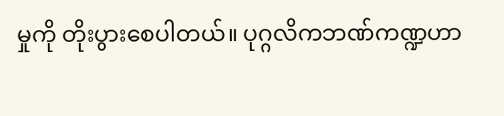မှုကို တိုးပွားစေပါတယ်။ ပုဂ္ဂလိကဘဏ်ကဏ္ဍဟာ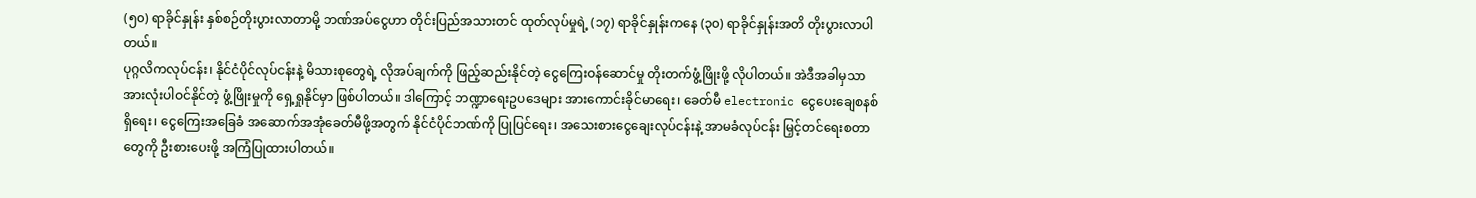(၅၀) ရာခိုင်နှုန်း နှစ်စဉ်တိုးပွားလာတာမို့ ဘဏ်အပ်ငွေဟာ တိုင်းပြည်အသားတင် ထုတ်လုပ်မှုရဲ့ (၁၇) ရာခိုင်နှုန်းကနေ (၃၀) ရာခိုင်နှုန်းအတိ တိုးပွားလာပါတယ်။
ပုဂ္ဂလိကလုပ်ငန်း၊ နိုင်ငံပိုင်လုပ်ငန်းနဲ့ မိသားစုတွေရဲ့ လိုအပ်ချက်ကို ဖြည့်ဆည်းနိုင်တဲ့ ငွေကြေးဝန်ဆောင်မှု တိုးတက်ဖွံ့ဖြိုးဖို့ လိုပါတယ်။ အဲဒီအခါမှသာ အားလုံးပါဝင်နိုင်တဲ့ ဖွံ့ဖြိုးမှုကို ရှေ့ရှုနိုင်မှာ ဖြစ်ပါတယ်။ ဒါကြောင့် ဘဏ္ဍာရေးဥပဒေများ အားကောင်းခိုင်မာရေး၊ ခေတ်မီ electronic ငွေပေးချေစနစ်ရှိရေး၊ ငွေကြေးအခြေခံ အဆောက်အအုံခေတ်မီဖို့အတွက် နိုင်ငံပိုင်ဘဏ်ကို ပြုပြင်ရေး၊ အသေးစားငွေချေးလုပ်ငန်းနဲ့ အာမခံလုပ်ငန်း မြှင့်တင်ရေးစတာတွေကို ဦးစားပေးဖို့ အကြံပြုထားပါတယ်။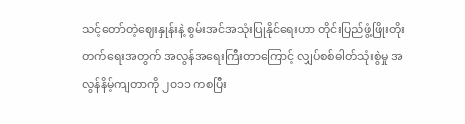သင့်တော်တဲ့ဈေးနှုန်းနဲ့ စွမ်းအင်အသုံးပြုနိုင်ရေးဟာ တိုင်းပြည်ဖွံ့ဖြိုးတိုးတက်ရေးအတွက် အလွန်အရေးကြီးတာကြောင့် လျှပ်စစ်ဓါတ်သုံးစွဲမှု အလွန်နိမ့်ကျတာကို ၂၀၁၁ ကစပြီး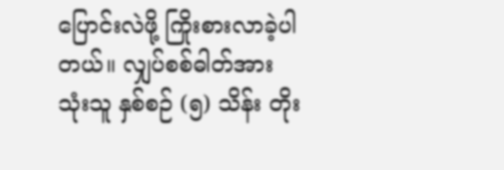ပြောင်းလဲဖို့ ကြိုးစားလာခဲ့ပါတယ်။ လျှပ်စစ်ဓါတ်အားသုံးသူ နှစ်စဉ် (၅) သိန်း တိုး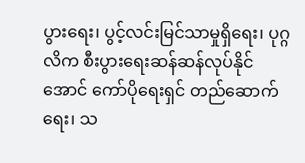ပွားရေး၊ ပွင့်လင်းမြင်သာမှုရှိရေး၊ ပုဂ္ဂလိက စီးပွားရေးဆန်ဆန်လုပ်နိုင်အောင် ကော်ပိုရေးရှင် တည်ဆောက်ရေး၊ သ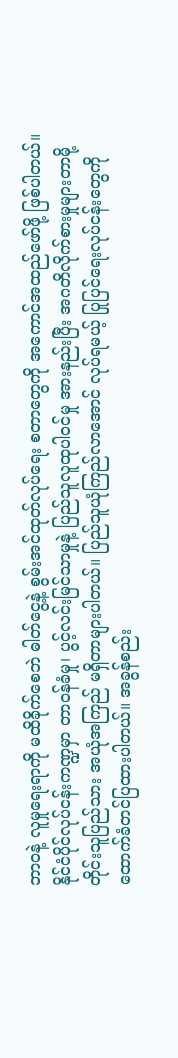ဘာဝနဲ့ လူမှုရေးရာကို မထိခိုက်စေဘဲ ဓါတ်ငွေ့နဲ့ စွမ်းအင်ထုတ်လုပ်ရေး စတာတွေကို အကောင်အထည်ဖော်ဖို့ ဖြစ်ပါတယ်။
နိုင်ငံပိုင်လုပ်ငန်းကဏ္ဍမှာ တာဝန်ခံမှု၊ ပွင့်လင်းမြင်သာမှုနဲ့ ပြည်သူလူထုပါဝင်မှု အားနည်းပြီး အဂတိလိုက်စားမှုများတာမို့ တိုင်းသူပြည်သား အယုံအကြည် မရှိတာများပါတယ်။ ပြည်သူယုံကြည်လာအောင် လုပ်ရမယ့် ပြုပြင်ရေးလုပ်ငန်းတွေကို ထောက်ခံတင်ပြထားပါတယ်။ အခွန်စည်း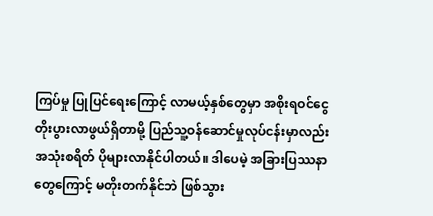ကြပ်မှု ပြုပြင်ရေးကြောင့် လာမယ့်နှစ်တွေမှာ အစိုးရဝင်ငွေ တိုးပွားလာဖွယ်ရှိတာမို့ ပြည်သူ့ဝန်ဆောင်မှုလုပ်ငန်းမှာလည်း အသုံးစရိတ် ပိုများလာနိုင်ပါတယ်။ ဒါပေမဲ့ အခြားပြဿနာတွေကြောင့် မတိုးတက်နိုင်ဘဲ ဖြစ်သွား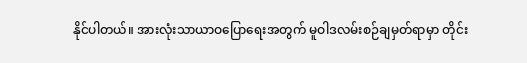နိုင်ပါတယ်။ အားလုံးသာယာဝပြောရေးအတွက် မူဝါဒလမ်းစဉ်ချမှတ်ရာမှာ တိုင်း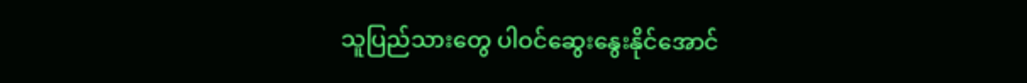သူပြည်သားတွေ ပါဝင်ဆွေးနွေးနိုင်အောင်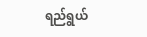ရည်ရွယ်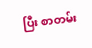ပြီး စာတမ်း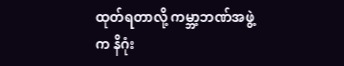ထုတ်ရတာလို့ ကမ္ဘာ့ဘဏ်အဖွဲ့က နိဂုံး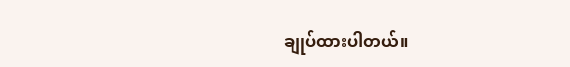ချုပ်ထားပါတယ်။